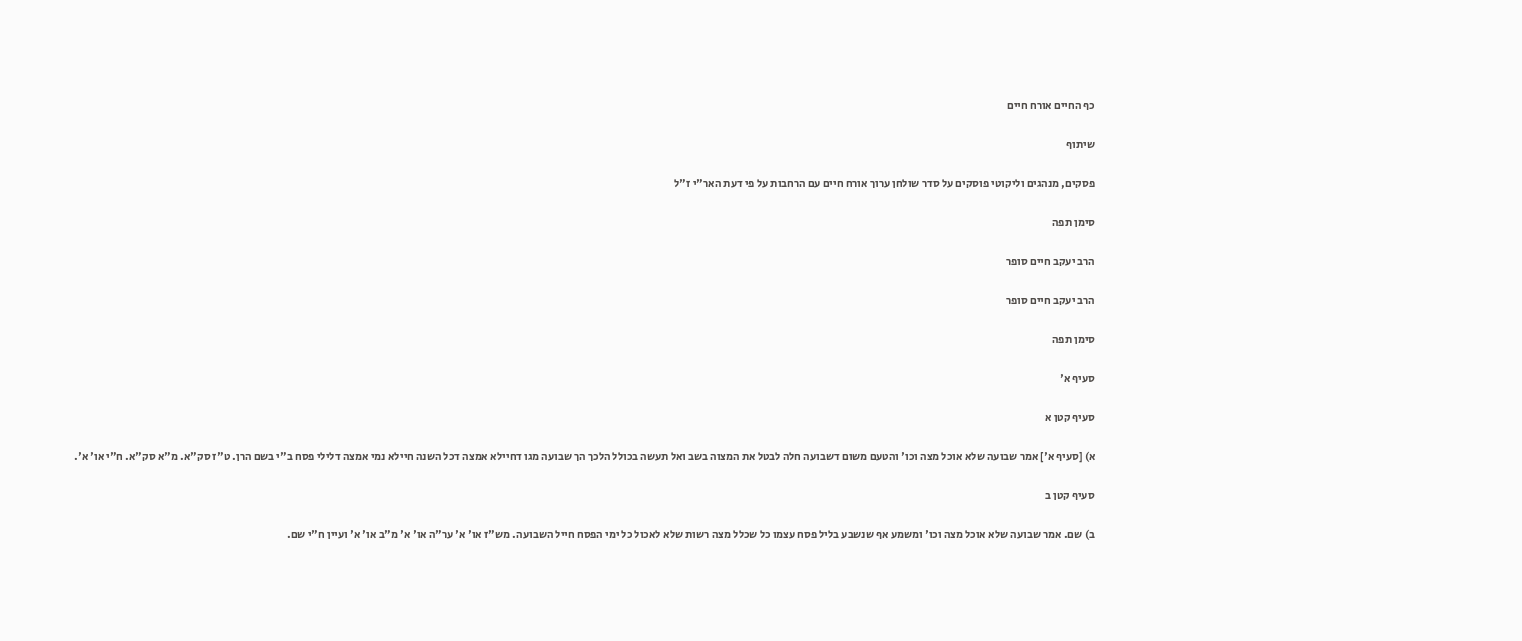כף החיים אורח חיים

שיתוף

פסקים, מנהגים וליקוטי פוסקים על סדר שולחן ערוך אורח חיים עם הרחבות על פי דעת האר"י ז"ל

סימן תפה

הרב יעקב חיים סופר

הרב יעקב חיים סופר

סימן תפה

סעיף א'

סעיף קטן א

א) [סעיף א'] אמר שבועה שלא אוכל מצה וכו' והטעם משום דשבועה חלה לבטל את המצוה בשב ואל תעשה בכולל הלכך הך שבועה מגו דחיילא אמצה דכל השנה חיילא נמי אמצה דלילי פסח ב"י בשם הרן. ט"ז סק"א. מ"א סק"א. ח"י או' א'.

סעיף קטן ב

ב) שם. אמר שבועה שלא אוכל מצה וכו' ומשמע אף שנשבע בליל פסח עצמו כל שכלל מצה רשות שלא לאכול כל ימי הפסח חייל השבועה. מש"ז או' א' ער"ה או' א' מ"ב או' א' ועיין ח"י שם.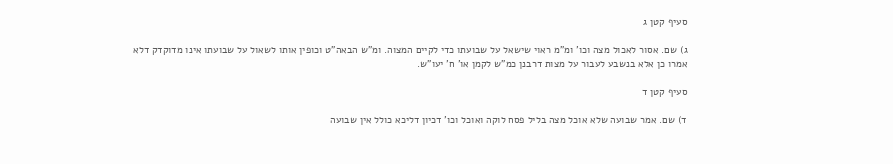סעיף קטן ג

ג) שם. אסור לאכול מצה וכו' ומ"מ ראוי שישאל על שבועתו כדי לקיים המצוה. ומ"ש הבאה"ט וכופין אותו לשאול על שבועתו אינו מדוקדק דלא אמרו כן אלא בנשבע לעבור על מצות דרבנן כמ"ש לקמן או' ח' יעו"ש.

סעיף קטן ד

ד) שם. אמר שבועה שלא אוכל מצה בליל פסח לוקה ואוכל וכו' דכיון דליכא כולל אין שבועה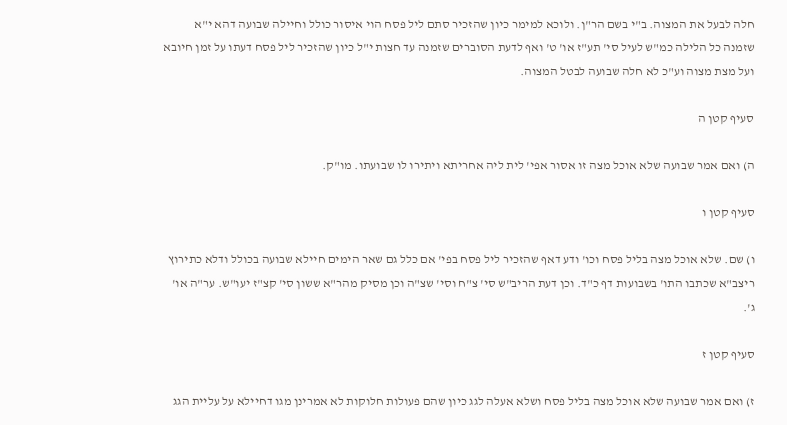חלה לבעל את המצוה. ב"י בשם הר"ן. ולוכא למימר כיון שהזכיר סתם ליל פסח הוי איסור כולל וחיילה שבועה דהא י"א שזמנה כל הלילה כמ"ש לעיל סי' תע"ז או' ט' ואף לדעת הסוברים שזמנה עד חצות י"ל כיון שהזכיר ליל פסח דעתו על זמן חיובא ועל מצת מצוה וע"כ לא חלה שבועה לבטל המצוה.

סעיף קטן ה

ה) ואם אמר שבועה שלא אוכל מצה זו אסור אפי' לית ליה אחריתא ויתירו לו שבועתו. מו"ק.

סעיף קטן ו

ו) שם. שלא אוכל מצה בליל פסח וכו' ודע דאף שהזכיר ליל פסח בפי' אם כלל גם שאר הימים חיילא שבועה בכולל ודלא כתירוץ ריצב"א שכתבו התו' בשבועות דף כ"ד. וכן דעת הריב"ש סי' צ"ח וסי' שצ"ה וכן מסיק מהר"א ששון סי' קצ"ז יעו"ש. ער"ה או' ג'.

סעיף קטן ז

ז) ואם אמר שבועה שלא אוכל מצה בליל פסח ושלא אעלה לגג כיון שהם פעולות חלוקות לא אמרינן מגו דחיילא על עליית הגג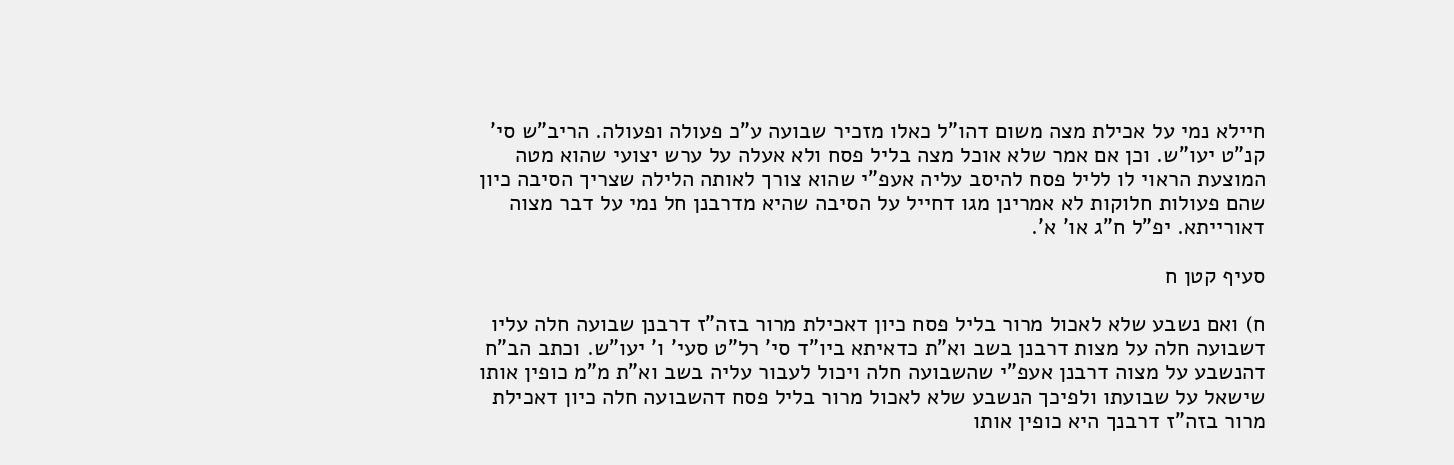חיילא נמי על אכילת מצה משום דהו"ל כאלו מזכיר שבועה ע"כ פעולה ופעולה. הריב"ש סי' קנ"ט יעו"ש. וכן אם אמר שלא אוכל מצה בליל פסח ולא אעלה על ערש יצועי שהוא מטה המוצעת הראוי לו לליל פסח להיסב עליה אעפ"י שהוא צורך לאותה הלילה שצריך הסיבה כיון שהם פעולות חלוקות לא אמרינן מגו דחייל על הסיבה שהיא מדרבנן חל נמי על דבר מצוה דאורייתא. יפ"ל ח"ג או' א'.

סעיף קטן ח

ח) ואם נשבע שלא לאכול מרור בליל פסח כיון דאכילת מרור בזה"ז דרבנן שבועה חלה עליו דשבועה חלה על מצות דרבנן בשב וא"ת כדאיתא ביו"ד סי' רל"ט סעי' ו' יעו"ש. וכתב הב"ח דהנשבע על מצוה דרבנן אעפ"י שהשבועה חלה ויכול לעבור עליה בשב וא"ת מ"מ כופין אותו שישאל על שבועתו ולפיכך הנשבע שלא לאכול מרור בליל פסח דהשבועה חלה כיון דאכילת מרור בזה"ז דרבנך היא כופין אותו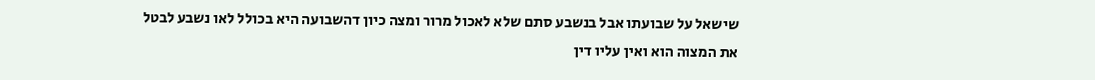שישאל על שבועתו אבל בנשבע סתם שלא לאכול מרור ומצה כיון דהשבועה היא בכולל לאו נשבע לבטל את המצוה הוא ואין עליו דין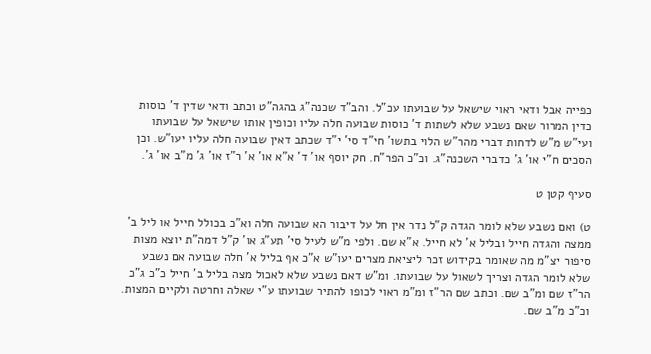כפייה אבל ודאי ראוי שישאל על שבועתו עכ"ל. והב"ד שכנה"ג בהגה"ט וכתב ודאי שדין ד' כוסות כדין המרור שאם נשבע שלא לשתות ד' כוסות שבועה חלה עליו וכופין אותו שישאל על שבועתו ועי"ש מ"ש לדחות דברי מהר"ש הלוי בתשו' חי"ד סי' י"ד שכתב דאין שבועה חלה עליו יעו"ש. וכן הסכים ח"י או' ג' כדברי השכנה"ג. וכ"כ הפר"ח. חק יוסף או' ד' א"א או' א' ר"ז או' ג' מ"ב או' ג'.

סעיף קטן ט

ט) ואם נשבע שלא לומר הגדה ק"ל נדר אין חל על דיבור הא שבועה חלה וא"כ בכולל חייל או ליל ב' ממצה והגדה חייל ובליל א' לא חייל. א"א שם. ולפי מ"ש לעיל סי' תע"ג או' ק"ל דמה"ת יוצא מצות סיפור יצ"מ מה שאומר בקידוש זכר ליציאת מצרים יעו"ש א"כ אף בליל א' חלה שבועה אם נשבע שלא לומר הגדה וצריך לשאול על שבועתו. ומ"ש דאם נשבע שלא לאכול מצה בליל ב' חייל כ"כ ג"כ הר"ז שם ומ"ב שם. וכתב שם הר"ז ומ"מ ראוי לכופו להתיר שבועתו ע"י שאלה וחרטה ולקיים המצות. וכ"כ מ"ב שם.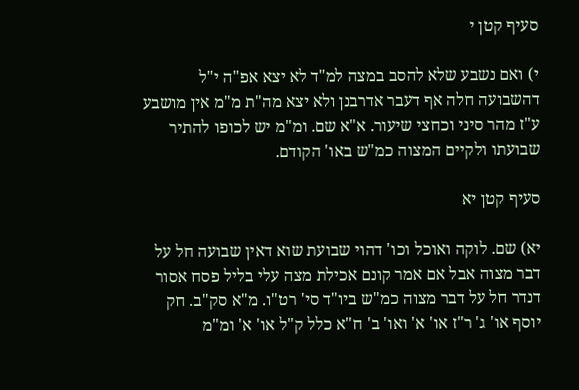סעיף קטן י

י) ואם נשבע שלא להסב במצה למ"ד לא יצא אפ"ה י"ל דהשבועה חלה אף דעבר אדרבנן ולא יצא מה"ת מ"מ אין מושבע ע"ז מהר סיני וכחצי שיעור. א"א שם. ומ"מ יש לכופו להתיר שבועתו ולקיים המצוה כמ"ש באו' הקודם.

סעיף קטן יא

יא) שם. לוקה ואוכל וכו' דהוי שבועת שוא דאין שבועה חל על דבר מצוה אבל אם אמר קונם אכילת מצה עלי בליל פסח אסור דנדר חל על דבר מצוה כמ"ש ביו"ד סי' רט"ו. מ"א סק"ב. חק יוסף או' ג' ר"ז או' א' ואו' ב' ח"א כלל ק"ל או' א' ומ"מ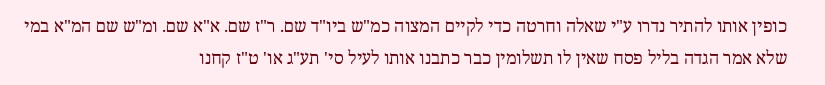כופין אותו להתיר נדרו ע"י שאלה וחרטה כדי לקיים המצוה כמ"ש ביו"ד שם. ר"ז שם. א"א שם. ומ"ש שם המ"א במי שלא אמר הגדה בליל פסח שאין לו תשלומין כבר כתבנו אותו לעיל סי' תע"ג או' ט"ז קחנו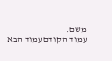משם.
עמוד הקודםעמוד הבא